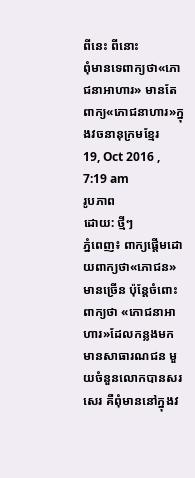ពីនេះ ពីនោះ
ពុំមានទេពាក្យថា«ភោជនាអាហារ» មានតែពាក្យ«ភោជនាហារ»ក្នុងវចនានុក្រមខ្មែរ
19, Oct 2016 , 7:19 am
រូបភាព
ដោយ: ថ្មីៗ
ភ្នំពេញ៖ ពាក្យផ្ដើមដោយពាក្យថា«ភោជន»មានច្រើន ប៉ុន្តែចំពោះពាក្យថា «ភោជនាអាហារ»ដែលកន្លងមកមានសាធារណជន មួយចំនួនលោកបានសរសេរ គឺពុំមាននៅក្នុងវ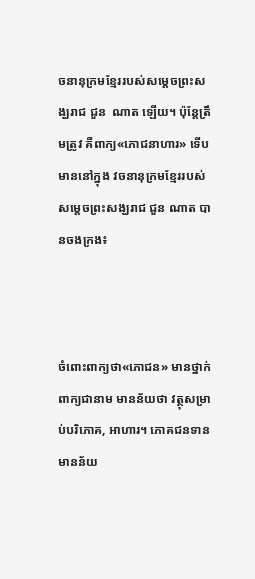ចនានុក្រមខ្មែររបស់សម្ដេចព្រះសង្ឃរាជ ជួន  ណាត ឡើយ។ ប៉ុន្តែត្រឹមត្រូវ គឺពាក្យ«ភោជនាហារ» ទើបមាននៅក្នុង វចនានុក្រមខ្មែររបស់សម្ដេចព្រះសង្ឃរាជ ជួន ណាត បានចងក្រង៖



ចំពោះពាក្យថា«ភោជន» មានថ្នាក់ពាក្យជានាម មានន័យថា វត្ថុសម្រាប់បរិភោគ, អាហារ។ ភោគជនទាន មានន័យ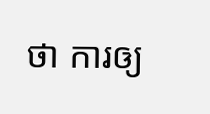ថា ការឲ្យ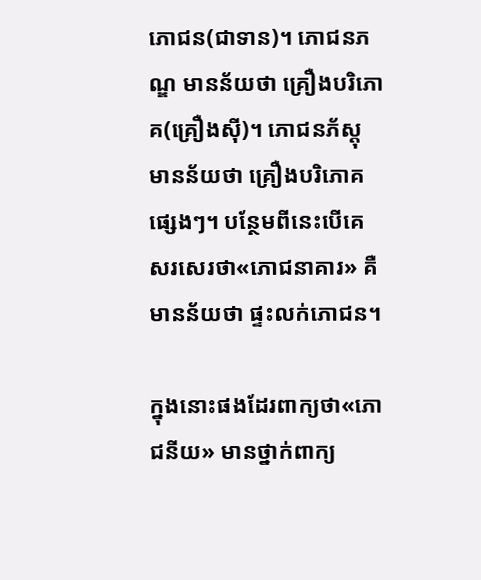ភោជន(ជាទាន)។ ភោជនភណ្ឌ មានន័យថា គ្រឿងបរិភោគ(គ្រឿងស៊ី)។ ភោជនភ័ស្ដុ មានន័យថា គ្រឿងបរិភោគផ្សេងៗ។ បន្ថែមពីនេះបើគេសរសេរថា«ភោជនាគារ» គឺមានន័យថា ផ្ទះលក់ភោជន។

ក្នុងនោះផងដែរពាក្យថា«ភោជនីយ» មានថ្នាក់ពាក្យ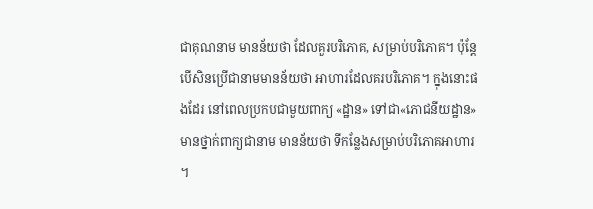ជាគុណនាម មានន័យថា ដែលគួរបរិភោគ, សម្រាប់បរិភោគ។ ប៉ុន្តែបើសិនប្រើជានាមមានន័យថា អាហារដែលគរបរិភោគ។ ក្នុងនោះផងដែរ នៅពេលប្រកបជាមួយពាក្យ «ដ្ឋាន» ទៅជា«ភោជនីយដ្ឋាន» មានថ្នាក់ពាក្យជានាម មានន័យថា ទីកន្លែងសម្រាប់បរិភោគអាហារ។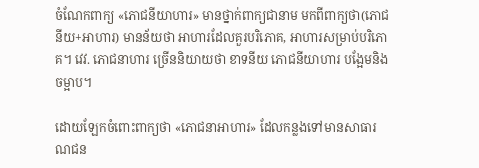ចំណែកពាក្យ «ភោជនីយាហារ» មានថ្នាក់ពាក្យជានាម មកពីពាក្យថា(ភោជនីយ+អាហារ) មានន័យថា អាហារដែលគួរបរិភោគ, អាហារសម្រាប់បរិភោគ។ វេវ. ភោជនាហារ ច្រើននិយាយថា ខាទនីយ ភោជនីយាហារ បង្អែមនិងចម្អាប។

ដោយឡែកចំពោះពាក្យថា «ភោជនាអាហារ» ដែលកន្លងទៅមានសាធារណជន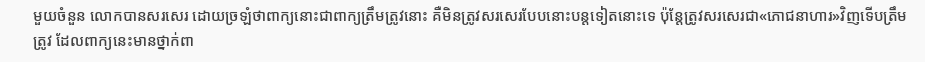មួយចំនួន លោកបានសរសេរ ដោយច្រឡំថាពាក្យនោះជាពាក្យត្រឹមត្រូវនោះ គឺមិនត្រូវសរសេរបែបនោះបន្តទៀតនោះទេ ប៉ុន្តែត្រូវសរសេរជា«ភោជនាហារ»វិញទើបត្រឹមត្រូវ ដែលពាក្យនេះមានថ្នាក់ពា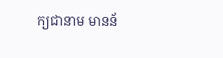ក្យជានាម មានន័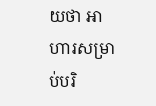យថា អាហារសម្រាប់បរិ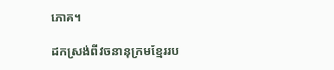ភោគ។

ដកស្រង់ពីវចនានុក្រមខ្មែររប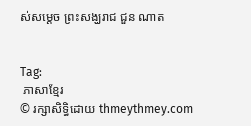ស់សម្ដេច ព្រះសង្ឃរាជ ជួន ណាត


Tag:
 ភាសាខ្មែរ
© រក្សាសិទ្ធិដោយ thmeythmey.com